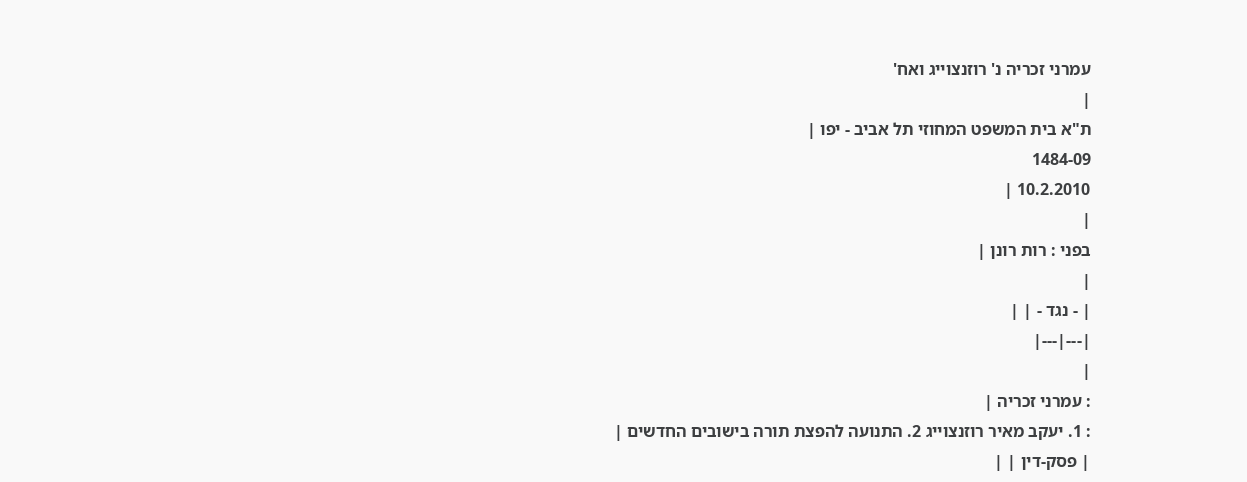עמרני זכריה נ' רוזנצוייג ואח'
|
ת"א בית המשפט המחוזי תל אביב - יפו |
1484-09
10.2.2010 |
|
בפני : רות רונן |
|
| - נגד - | |
|---|---|
|
: עמרני זכריה |
: 1. יעקב מאיר רוזנצוייג 2. התנועה להפצת תורה בישובים החדשים |
| פסק-דין | |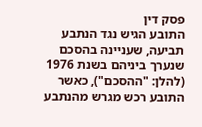פסק דין
התובע הגיש נגד הנתבע תביעה, שעניינה בהסכם שנערך ביניהם בשנת 1976 (להלן: "ההסכם"), כאשר התובע רכש מגרש מהנתבע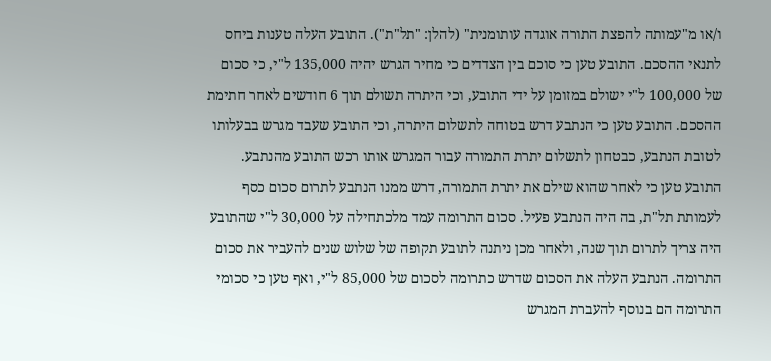ו/או מ"עמותה להפצת התורה אוגדה עותומנית" (להלן: "תל"ת"). התובע העלה טענות ביחס לתנאי ההסכם. התובע טען כי סוכם בין הצדדים כי מחיר הגרש יהיה 135,000 ל"י, כי סכום של 100,000 ל"י ישולם במזומן על ידי התובע, וכי היתרה תשולם תוך 6 חודשים לאחר חתימת ההסכם. התובע טען כי הנתבע דרש בטוחה לתשלום היתרה, וכי התובע שעבד מגרש בבעלותו לטובת הנתבע, כבטחון לתשלום יתרת התמורה עבור המגרש אותו רכש התובע מהנתבע.
התובע טען כי לאחר שהוא שילם את יתרת התמורה, דרש ממנו הנתבע לתרום סכום כסף לעמותת תל"ת, בה היה הנתבע פעיל. סכום התרומה עמד מלכתחילה על 30,000 ל"י שהתובע היה צריך לתרום תוך שנה, ולאחר מכן ניתנה לתובע תקופה של שלוש שנים להעביר את סכום התרומה. הנתבע העלה את הסכום שדרש כתרומה לסכום של 85,000 ל"י, ואף טען כי סכומי התרומה הם בנוסף להעברת המגרש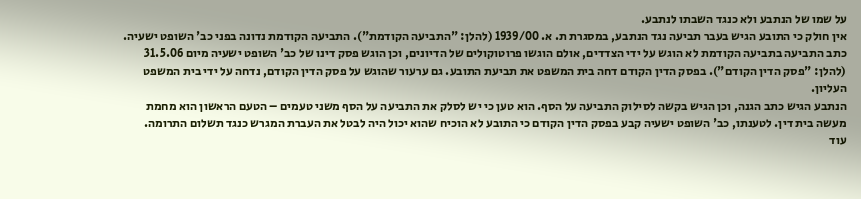על שמו של הנתבע ולא כנגד השבתו לנתבע.
אין חולק כי התובע הגיש בעבר תביעה נגד הנתבע, במסגרת ת. א. 1939/00 (להלן: "התביעה הקודמת"). התביעה הקודמת נדונה בפני כב' השופט ישעיה. כתב התביעה בתביעה הקודמת לא הוגש על ידי הצדדים, אולם הוגשו פרוטוקולים של הדיונים, וכן הוגש פסק דינו של כב' השופט ישעיה מיום 31.5.06 (להלן: "פסק הדין הקודם"). בפסק הדין הקודם דחה בית המשפט את תביעת התובע. גם ערעור שהוגש על פסק הדין הקודם, נדחה על ידי בית המשפט העליון.
הנתבע הגיש כתב הגנה, וכן הגיש בקשה לסילוק התביעה על הסף. הוא טען כי יש לסלק את התביעה על הסף משני טעמים – הטעם הראשון הוא מחמת מעשה בית דין. לטענתו, כב' השופט ישעיה קבע בפסק הדין הקודם כי התובע לא הוכיח שהוא יכול היה לבטל את העברת המגרש כנגד תשלום התרומה.
עוד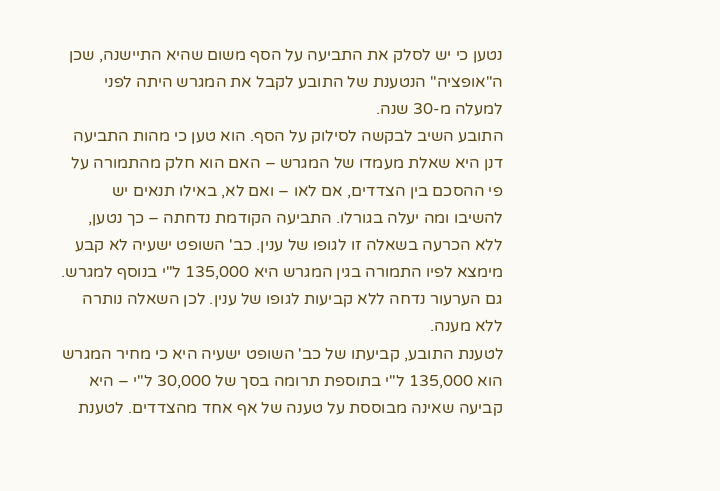נטען כי יש לסלק את התביעה על הסף משום שהיא התיישנה, שכן ה"אופציה" הנטענת של התובע לקבל את המגרש היתה לפני למעלה מ-30 שנה.
התובע השיב לבקשה לסילוק על הסף. הוא טען כי מהות התביעה דנן היא שאלת מעמדו של המגרש – האם הוא חלק מהתמורה על פי ההסכם בין הצדדים, אם לאו – ואם לא, באילו תנאים יש להשיבו ומה יעלה בגורלו. התביעה הקודמת נדחתה – כך נטען, ללא הכרעה בשאלה זו לגופו של ענין. כב' השופט ישעיה לא קבע מימצא לפיו התמורה בגין המגרש היא 135,000 ל"י בנוסף למגרש. גם הערעור נדחה ללא קביעות לגופו של ענין. לכן השאלה נותרה ללא מענה.
לטענת התובע, קביעתו של כב' השופט ישעיה היא כי מחיר המגרש הוא 135,000 ל"י בתוספת תרומה בסך של 30,000 ל"י – היא קביעה שאינה מבוססת על טענה של אף אחד מהצדדים. לטענת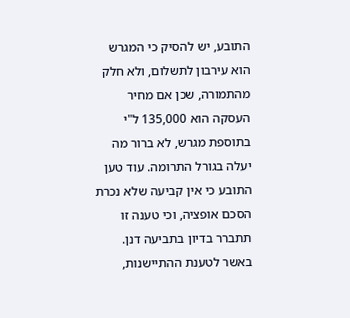התובע, יש להסיק כי המגרש הוא עירבון לתשלום, ולא חלק מהתמורה, שכן אם מחיר העסקה הוא 135,000 ל"י בתוספת מגרש, לא ברור מה יעלה בגורל התרומה. עוד טען התובע כי אין קביעה שלא נכרת הסכם אופציה, וכי טענה זו תתברר בדיון בתביעה דנן.
באשר לטענת ההתיישנות,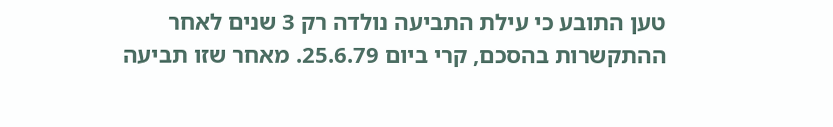טען התובע כי עילת התביעה נולדה רק 3 שנים לאחר ההתקשרות בהסכם, קרי ביום 25.6.79. מאחר שזו תביעה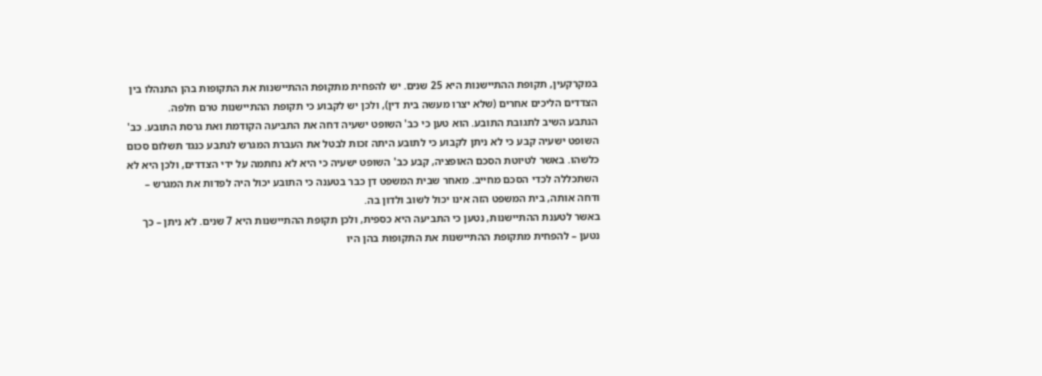במקרקעין, תקופת ההתיישנות היא 25 שנים. יש להפחית מתקופת ההתיישנות את התקופות בהן התנהלו בין הצדדים הליכים אחרים (שלא יצרו מעשה בית דין), ולכן יש לקבוע כי תקופת ההתיישנות טרם חלפה.
הנתבע השיב לתגובת התובע. הוא טען כי כב' השופט ישעיה דחה את התביעה הקודמת ואת גרסת התובע. כב' השופט ישעיה קבע כי לא ניתן לקבוע כי לתובע היתה זכות לבטל את העברת המגרש לנתבע כנגד תשלום סכום כלשהו. באשר לטיוטת הסכם האופציה, קבע כב' השופט ישעיה כי היא לא נחתמה על ידי הצדדים, ולכן היא לא השתכללה לכדי הסכם מחייב. מאחר שבית המשפט דן כבר בטענה כי התובע יכול היה לפדות את המגרש – ודחה אותה, בית המשפט הזה אינו יכול לשוב ולדון בה.
באשר לטענת ההתיישנות, נטען כי התביעה היא כספית, ולכן תקופת ההתיישנות היא 7 שנים. לא ניתן – כך נטען – להפחית מתקופת ההתיישנות את התקופות בהן היו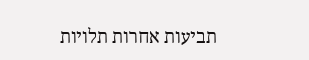תביעות אחרות תלויות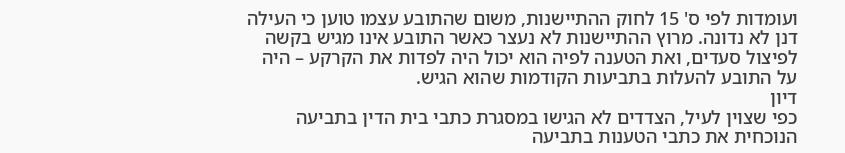ועומדות לפי ס' 15 לחוק ההתיישנות, משום שהתובע עצמו טוען כי העילה דנן לא נדונה. מרוץ ההתיישנות לא נעצר כאשר התובע אינו מגיש בקשה לפיצול סעדים, ואת הטענה לפיה הוא יכול היה לפדות את הקרקע – היה על התובע להעלות בתביעות הקודמות שהוא הגיש.
דיון
כפי שצוין לעיל, הצדדים לא הגישו במסגרת כתבי בית הדין בתביעה הנוכחית את כתבי הטענות בתביעה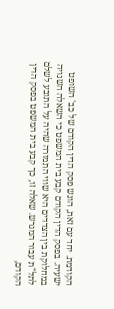הקודמת. יחד עם זאת, הוגש פסק הדין הקודם של כב' השופט ישעיה. בפסק הדין הקודם קבע בית המשפט כי השאלה השנויה במחלוקת בין הצדדים היא שווי התמורה שהיה על התובע לשלם לתל"ת עבור המגרש. שאלה זו, כך קבע בית המשפט בפסק הדין הקודם,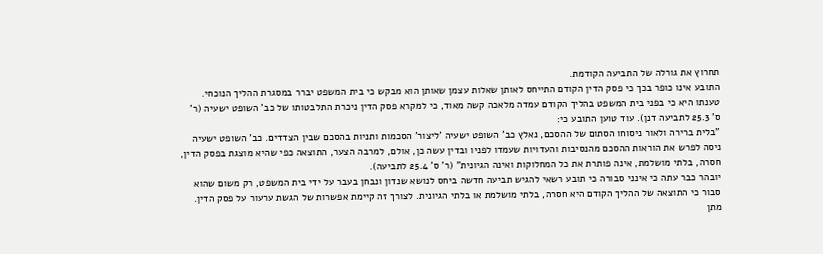תחרוץ את גורלה של התביעה הקודמת.
התובע אינו כופר בכך כי פסק הדין הקודם התייחס לאותן שאלות עצמן שאותן הוא מבקש כי בית המשפט יברר במסגרת ההליך הנוכחי. טענתו היא כי בפני בית המשפט בהליך הקודם עמדה מלאכה קשה מאוד, כי למקרא פסק הדין ניכרת התלבטותו של כב' השופט ישעיה (ר' ס' 25.3 לתביעה דנן). עוד טוען התובע כי:
"בלית ברירה ולאור ניסוחו הסתום של ההסכם, נאלץ כב' השופט ישעיה 'ליצור' הסכמות ותניות בהסכם שבין הצדדים. כב' השופט ישעיה ניסה לפרש את הוראות ההסכם מהנסיבות והעדויות שעמדו לפניו ובדין עשה כן, אולם, למרבה הצער, התוצאה כפי שהיא מוצגת בפסק הדין, חסרה, בלתי מושלמת, אינה פותרת את כל המחלוקות ואינה הגיונית" (ר' ס' 25.4 לתביעה).
יובהר כבר עתה כי אינני סבורה כי תובע רשאי להגיש תביעה חדשה ביחס לנושא שנדון ונבחן בעבר על ידי בית המשפט, רק משום שהוא סבור כי התוצאה של ההליך הקודם היא חסרה, בלתי מושלמת או בלתי הגיונית. לצורך זה קיימת אפשרות של הגשת ערעור על פסק הדין. מתן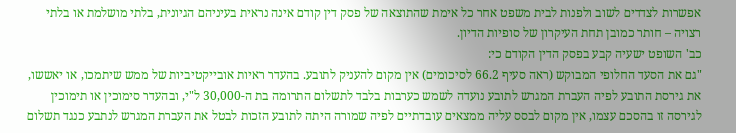אפשרות לצדדים לשוב ולפנות לבית משפט אחר כל אימת שהתוצאה של פסק דין קודם אינה נראית בעיניהם הגיונית, בלתי מושלמת או בלתי רצויה – חותר כמובן תחת העיקרון של סופיות הדיון.
כב' השופט ישעיה קבע בפסק הדין הקודם כי:
"גם את הסעד החלופי המבוקש (ראה סעיף 66.2 לסיכומים) אין מקום להעניק לתובע. בהעדר ראיות אובייקטיביות של ממש שיתמכו, או יאששו, את גירסת התובע לפיה העברת המגרש לתובע נועדה לשמש כערבות בלבד לתשלום התרומה בת ה-30,000 ל"י, ובהעדר סימוכין או תימוכין לגירסה זו בהסכם עצמו, אין מקום לבסס עליה ממצאים עובדתיים לפיה שמורה היתה לתובע הזכות לבטל את העברת המגרש לנתבע כנגד תשלום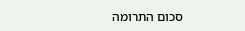סכום התרומה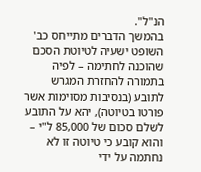הנ"ל".
בהמשך הדברים מתייחס כב' השופט ישעיה לטיוטת הסכם שהוכנה לחתימה – לפיה בתמורה להחזרת המגרש לתובע (בנסיבות מסוימות אשר פורטו בטיוטה), יהא על התובע לשלם סכום של 85,000 ל"י – והוא קובע כי טיוטה זו לא נחתמה על ידי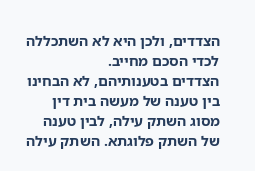הצדדים, ולכן היא לא השתכללה לכדי הסכם מחייב.
הצדדים בטענותיהם, לא הבחינו בין טענה של מעשה בית דין מסוג השתק עילה, לבין טענה של השתק פלוגתא. השתק עילה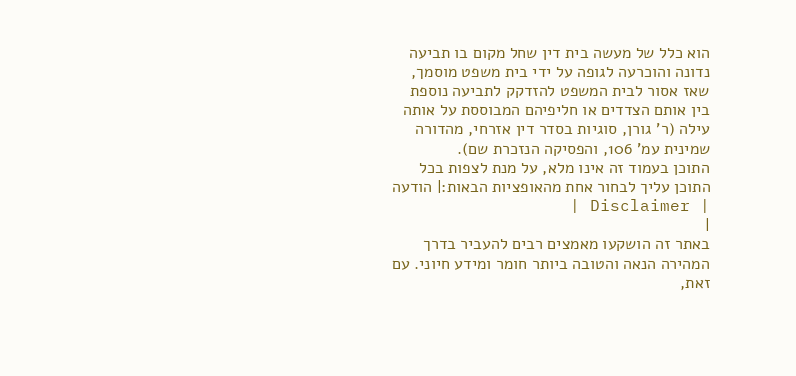הוא כלל של מעשה בית דין שחל מקום בו תביעה נדונה והוכרעה לגופה על ידי בית משפט מוסמך, שאז אסור לבית המשפט להזדקק לתביעה נוספת בין אותם הצדדים או חליפיהם המבוססת על אותה עילה (ר' גורן, סוגיות בסדר דין אזרחי, מהדורה שמינית עמ' 106, והפסיקה הנזכרת שם).
התוכן בעמוד זה אינו מלא, על מנת לצפות בכל התוכן עליך לבחור אחת מהאופציות הבאות:| הודעה | Disclaimer |
|
באתר זה הושקעו מאמצים רבים להעביר בדרך המהירה הנאה והטובה ביותר חומר ומידע חיוני. עם זאת,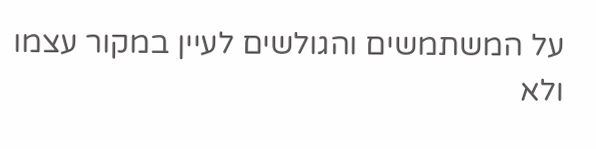על המשתמשים והגולשים לעיין במקור עצמו ולא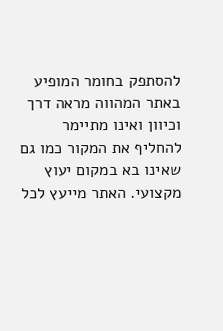להסתפק בחומר המופיע באתר המהווה מראה דרך וכיוון ואינו מתיימר להחליף את המקור כמו גם שאינו בא במקום יעוץ מקצועי. האתר מייעץ לכל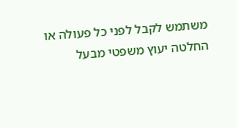משתמש לקבל לפני כל פעולה או החלטה יעוץ משפטי מבעל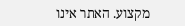מקצוע. האתר אינו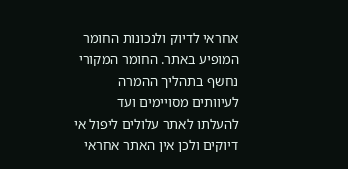אחראי לדיוק ולנכונות החומר המופיע באתר. החומר המקורי נחשף בתהליך ההמרה לעיוותים מסויימים ועד להעלתו לאתר עלולים ליפול אי דיוקים ולכן אין האתר אחראי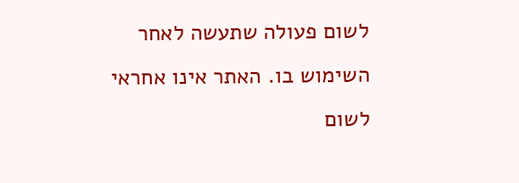לשום פעולה שתעשה לאחר השימוש בו. האתר אינו אחראי לשום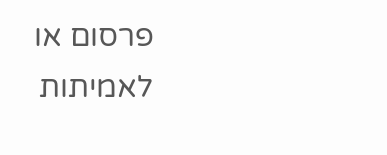פרסום או לאמיתות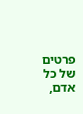פרטים של כל אדם,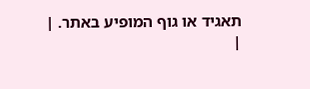תאגיד או גוף המופיע באתר. |
|